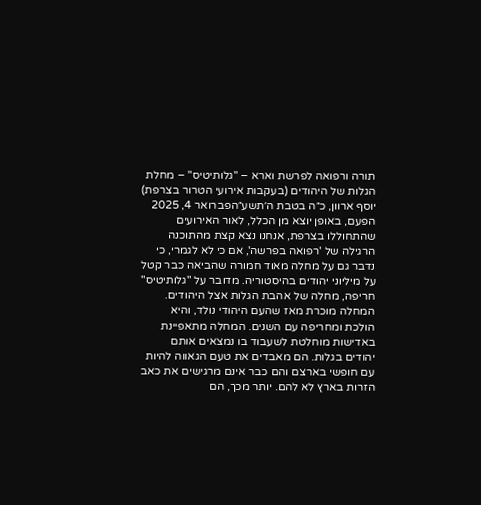תורה ורפואה לפרשת וארא – "גלותיטיס" – מחלת הגלות של היהודים (בעקבות אירועי הטרור בצרפת) יוסף ארוון, כ״ה בטבת ה׳תשע״הפברואר 4, 2025 הפעם, באופן יוצא מן הכלל, לאור האירועים שהתחוללו בצרפת, אנחנו נצא קצת מהתוכנה הרגילה של 'רפואה בפרשה', אם כי לא לגמרי, כי נדבר גם על מחלה מאוד חמורה שהביאה כבר קטל על מיליוני יהודים בהיסטוריה. מדובר על "גלותיטיס" חריפה, מחלה של אהבת הגלות אצל היהודים. המחלה מוכרת מאז שהעם היהודי נולד, והיא הולכת ומחריפה עם השנים. המחלה מתאפיינת באדישות מוחלטת לשעבוד בו נמצאים אותם יהודים בגלות. הם מאבדים את טעם הגאווה להיות עם חופשי בארצם והם כבר אינם מרגישים את כאב הזרות בארץ לא להם. יותר מכך, הם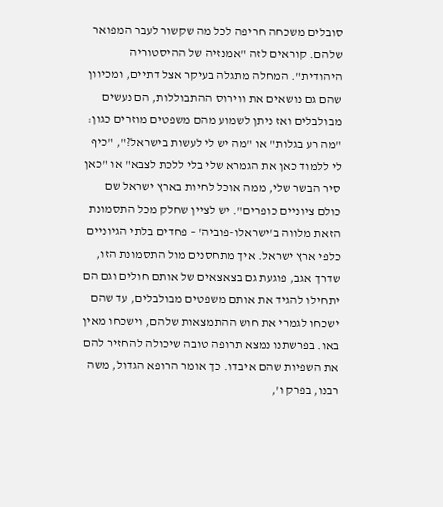סובלים משכחה חריפה לכל מה שקשור לעבר המפואר שלהם. קוראים לזה "אמנזיה של ההיסטוריה היהודית". המחלה מתגלה בעיקר אצל דתיים, ומכיוון שהם גם נושאים את ווירוס ההתבוללות, הם נעשים מבולבלים ואז ניתן לשמוע מהם משפטים מוזרים כגון: "מה רע בגלות" או "מה יש לי לעשות בישראל?", "כיף לי ללמוד כאן את הגמרא שלי בלי ללכת לצבא" או "כאן סיר הבשר שלי, ממה אוכל לחיות בארץ ישראל שם כולם ציוניים כופרים". יש לציין שחלק מכל התסמונת הזאת מלווה ב'ישראלו-פוביה' – פחדים בלתי הגיוניים כלפי ארץ ישראל. איך מתחסנים מול התסמונת הזו, שדרך אגב, פוגעת גם בצאצאים של אותם חולים וגם הם יתחילו להגיד את אותם משפטים מבולבלים, עד שהם ישכחו לגמרי את חוש ההתמצאות שלהם, וישכחו מאין באו. בפרשתנו נמצא תרופה טובה שיכולה להחזיר להם את השפיות שהם איבדו. כך אומר הרופא הגדול, משה רבנו, בפרק ו',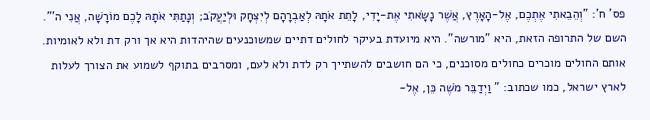פס' ח': "וְהֵבֵאתִי אֶתְכֶם, אֶל-הָאָרֶץ, אֲשֶׁר נָשָׂאתִי אֶת-יָדִי, לָתֵת אֹתָהּ לְאַבְרָהָם לְיִצְחָק וּלְיַעֲקֹב; וְנָתַתִּי אֹתָהּ לָכֶם מוֹרָשָׁה, אֲנִי ה'". השם של התרופה הזאת, היא "מורשה". היא מיועדת בעיקר לחולים דתיים שמשוכנעים שהיהדות היא אך ורק דת ולא לאומיות. אותם החולים מוכרים כחולים מסוכנים, כי הם חושבים להשתייך רק לדת ולא לעם, ומסרבים בתוקף לשמוע את הצורך לעלות לארץ ישראל, כמו שכתוב: " וַיְדַבֵּר מֹשֶׁה כֵּן, אֶל-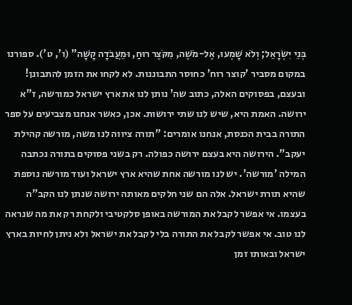בְּנֵי יִשְׂרָאֵל; וְלֹא שָׁמְעוּ, אֶל-מֹשֶׁה, מִקֹּצֶר רוּחַ, וּמֵעֲבֹדָה קָשָׁה" (ו', ט'). ספורנו במקום מסביר 'קוצר רוח' כחוסר התבוננות. לא לקחו את הזמן להתבונן! ובעצם, בפסוקים האלה, כתוב שה' נותן לנו את ארץ ישראל כמורשה, ז"א ירושה. האמת היא, שיש לנו שתי ירושות. אכן, כאשר אנחנו מצביעים על ספר התורה בבית הכנסת, אנחנו אומרים: "תורה ציווה לנו משה, מורשה קהילת יעקב". הירושה היא בעצם ירושה כפולה. רק בשני פסוקים בתורה נכתבה המילה 'מורשה'. יש לנו מורשה אחת שהיא ארץ ישראל ועוד מורשה נוספת שהיא תורת ישראל. אלה הם שני חלקים מאותה ירושה שנתן לנו הקב"ה בעצמו. אי אפשר לקבל את המורשה באופן סלקטיבי ולקחת רק את מה שנראה לנו טוב. אי אפשר לקבל את התורה בלי לקבל את ישראל ולא ניתן לחיות בארץ ישראל ובאותו זמן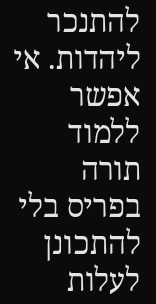להתנכר ליהדות. אי אפשר ללמוד תורה בפריס בלי להתכונן לעלות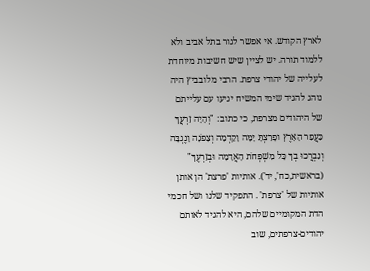לארץ הקודש. אי אפשר לגור בתל אביב ולא ללמוד תורה. יש לציין שיש חשיבות מיוחדת לעלייה של יהודי צרפת. הרבי מלובביץ היה נוהג להגיד שימי המשיח יגיעו עם עלייתם של היהודים מצרפת, כי כתוב: "וְהָיָה זַרְעֲךָ כַּעֲפַר הָאָרֶץ ופָרַצְתָּ יָמָּה וָקֵדְמָה וְצָפֹנָה וָנֶגְבָּה וְנִבְרֲכוּ בְךָ כָּל מִשְׁפְּחֹת הָאֲדָמָה וּבְזַרְעֶךָ" (בראשית,כח', יד'). אותיות 'פרצת' הן אותן אותיות של 'צרפת' . התפקיד שלנו ושל חכמי הדת המקומיים שלהם, היא להגיד לאותם יהודים-צרפתים, שוב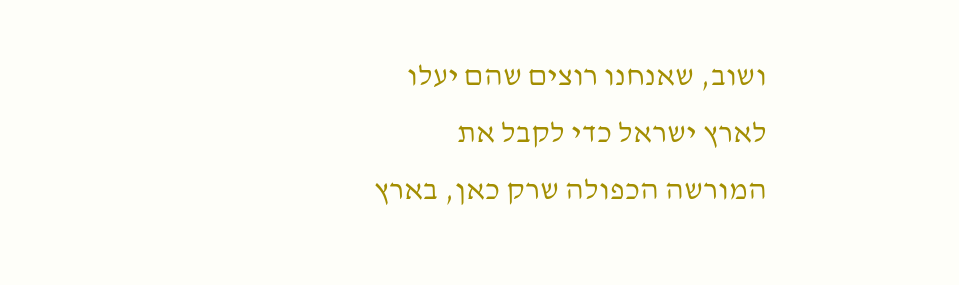ושוב, שאנחנו רוצים שהם יעלו לארץ ישראל כדי לקבל את המורשה הכפולה שרק כאן, בארץ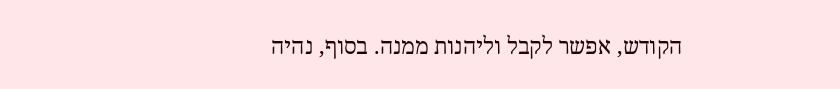הקודש, אפשר לקבל וליהנות ממנה. בסוף, נהיה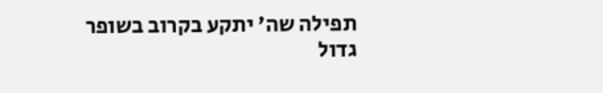תפילה שה' יתקע בקרוב בשופר גדול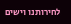לחירותנו וישים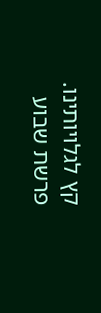קץ לגלויותינו. פרשת שבוע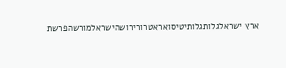ארץ ישראלגלותגלותיטיסואראטרורירושהישראלמורשהפרשת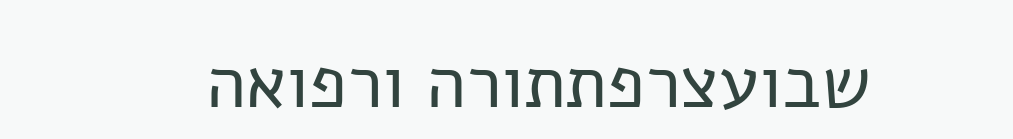שבועצרפתתורה ורפואה